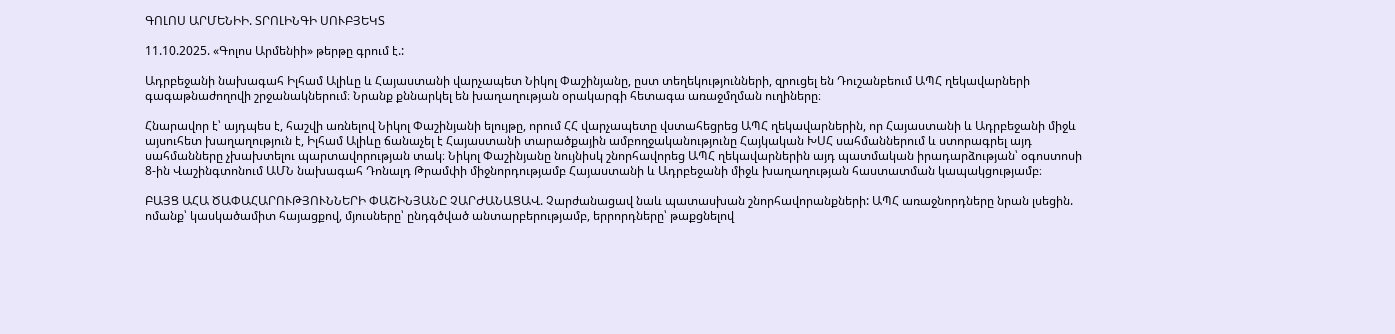ԳՈԼՈՍ ԱՐՄԵՆԻԻ. ՏՐՈԼԻՆԳԻ ՍՈՒԲՅԵԿՏ

11.10.2025. «Գոլոս Արմենիի» թերթը գրում է.:

Ադրբեջանի նախագահ Իլհամ Ալիևը և Հայաստանի վարչապետ Նիկոլ Փաշինյանը, ըստ տեղեկությունների, զրուցել են Դուշանբեում ԱՊՀ ղեկավարների գագաթնաժողովի շրջանակներում։ Նրանք քննարկել են խաղաղության օրակարգի հետագա առաջմղման ուղիները։

Հնարավոր է՝ այդպես է, հաշվի առնելով Նիկոլ Փաշինյանի ելույթը, որում ՀՀ վարչապետը վստահեցրեց ԱՊՀ ղեկավարներին, որ Հայաստանի և Ադրբեջանի միջև այսուհետ խաղաղություն է, Իլհամ Ալիևը ճանաչել է Հայաստանի տարածքային ամբողջականությունը Հայկական ԽՍՀ սահմաններում և ստորագրել այդ սահմանները չխախտելու պարտավորության տակ։ Նիկոլ Փաշինյանը նույնիսկ շնորհավորեց ԱՊՀ ղեկավարներին այդ պատմական իրադարձության՝ օգոստոսի 8-ին Վաշինգտոնում ԱՄՆ նախագահ Դոնալդ Թրամփի միջնորդությամբ Հայաստանի և Ադրբեջանի միջև խաղաղության հաստատման կապակցությամբ։

ԲԱՅՑ ԱՀԱ ԾԱՓԱՀԱՐՈՒԹՅՈՒՆՆԵՐԻ ՓԱՇԻՆՅԱՆԸ ՉԱՐԺԱՆԱՑԱՎ. Չարժանացավ նաև պատասխան շնորհավորանքների: ԱՊՀ առաջնորդները նրան լսեցին. ոմանք՝ կասկածամիտ հայացքով, մյուսները՝ ընդգծված անտարբերությամբ, երրորդները՝ թաքցնելով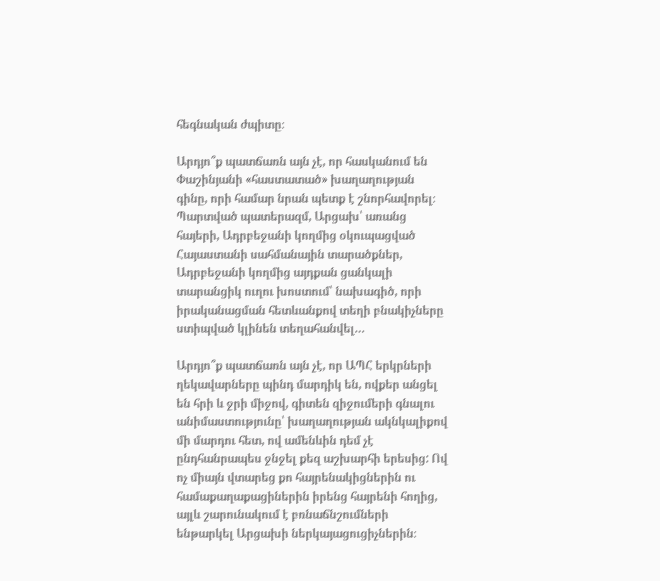հեգնական ժպիտը։

Արդյո՞ք պատճառն այն չէ, որ հասկանում են Փաշինյանի «հաստատած» խաղաղության գինը, որի համար նրան պետք է շնորհավորել։ Պարտված պատերազմ, Արցախ՝ առանց հայերի, Ադրբեջանի կողմից օկուպացված Հայաստանի սահմանային տարածքներ, Ադրբեջանի կողմից այդքան ցանկալի տարանցիկ ուղու խոստում՝ նախագիծ, որի իրականացման հետևանքով տեղի բնակիչները ստիպված կլինեն տեղահանվել…

Արդյո՞ք պատճառն այն չէ, որ ԱՊՀ երկրների ղեկավարները պինդ մարդիկ են, ովքեր անցել են հրի և ջրի միջով, գիտեն զիջումերի գնալու անիմաստությունը՝ խաղաղության ակնկալիքով մի մարդու հետ, ով ամենևին դեմ չէ ընդհանրապես ջնջել քեզ աշխարհի երեսից: Ով ոչ միայն վտարեց քո հայրենակիցներին ու համաքաղաքացիներին իրենց հայրենի հողից, այլև շարունակում է բռնաճնշումների ենթարկել Արցախի ներկայացուցիչներին։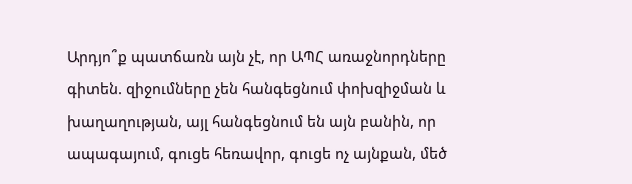Արդյո՞ք պատճառն այն չէ, որ ԱՊՀ առաջնորդները գիտեն. զիջումները չեն հանգեցնում փոխզիջման և խաղաղության, այլ հանգեցնում են այն բանին, որ ապագայում, գուցե հեռավոր, գուցե ոչ այնքան, մեծ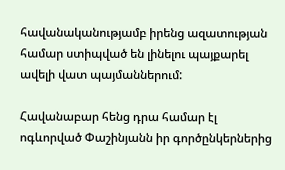հավանականությամբ իրենց ազատության համար ստիպված են լինելու պայքարել ավելի վատ պայմաններում:

Հավանաբար հենց դրա համար էլ ոգևորված Փաշինյանն իր գործընկերներից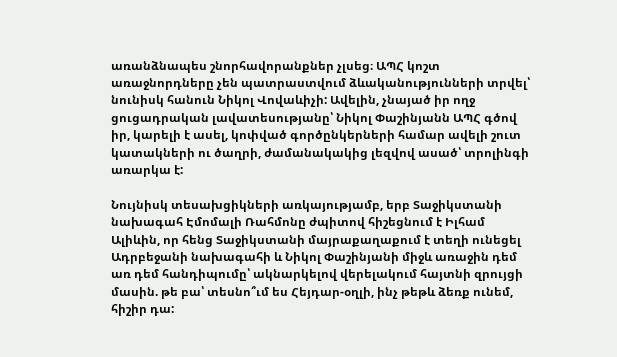առանձնապես շնորհավորանքներ չլսեց։ ԱՊՀ կոշտ առաջնորդները չեն պատրաստվում ձևականությունների տրվել՝ նունիսկ հանուն Նիկոլ Վովաևիչի: Ավելին, չնայած իր ողջ ցուցադրական լավատեսությանը՝ Նիկոլ Փաշինյանն ԱՊՀ գծով իր, կարելի է ասել, կոփված գործընկերների համար ավելի շուտ կատակների ու ծաղրի, ժամանակակից լեզվով ասած՝ տրոլինգի առարկա է:

Նույնիսկ տեսախցիկների առկայությամբ, երբ Տաջիկստանի նախագահ Էմոմալի Ռահմոնը ժպիտով հիշեցնում է Իլհամ Ալիևին, որ հենց Տաջիկստանի մայրաքաղաքում է տեղի ունեցել Ադրբեջանի նախագահի և Նիկոլ Փաշինյանի միջև առաջին դեմ առ դեմ հանդիպումը՝ ակնարկելով վերելակում հայտնի զրույցի մասին. թե բա՝ տեսնո՞ւմ ես Հեյդար-օղլի, ինչ թեթև ձեռք ունեմ, հիշիր դա: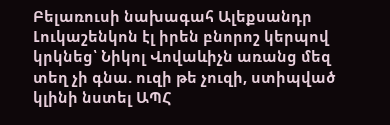Բելառուսի նախագահ Ալեքսանդր Լուկաշենկոն էլ իրեն բնորոշ կերպով կրկնեց՝ Նիկոլ Վովաևիչն առանց մեզ տեղ չի գնա. ուզի թե չուզի, ստիպված կլինի նստել ԱՊՀ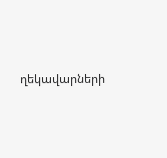ղեկավարների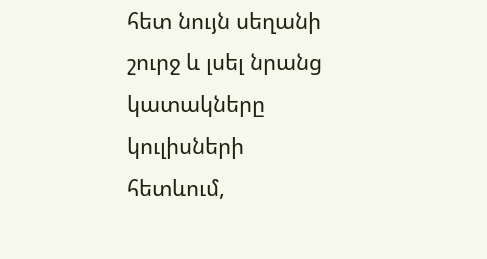հետ նույն սեղանի շուրջ և լսել նրանց կատակները կուլիսների հետևում,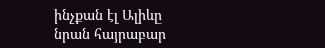ինչքան էլ Ալիևը նրան հայրաբար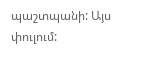պաշտպանի: Այս փուլում: